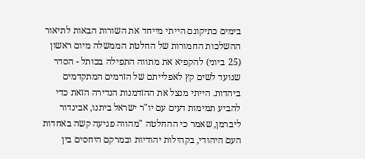בימים כתיקונם הייתי מייחד את השורות הבאות לתיאור ההשלכות החמורות של החלטת הממשלה מיום ראשון (25 ביוני) להקפיא את מתווה התפילה בכותל - הסדר שנועד לשים קץ לאפלייתם של הזרמים המתקדמים ביהדות. הייתי מנצל את ההזדמנות הנדירה הזאת כדי להביע תמימות דעים עם יו"ר ישראל ביתנו, אביגדור ליברמן, שאמר כי ההחלטה "מהווה פגיעה קשה באחדות העם היהודי, בקהילות יהודיות ובמרקם היחסים בין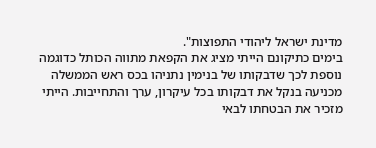מדינת ישראל ליהודי התפוצות".
בימים כתיקונם הייתי מציג את הקפאת מתווה הכותל כדוגמה נוספת לכך שדבקותו של בנימין נתניהו בכס ראש הממשלה מכניעה בנקל את דבקותו בכל עיקרון, ערך והתחייבות. הייתי מזכיר את הבטחתו לבאי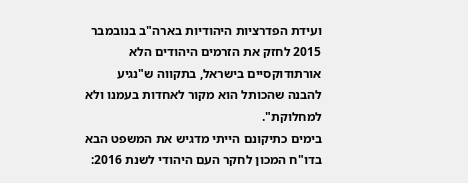ועידת הפדרציות היהודיות בארה"ב בנובמבר 2015 לחזק את הזרמים היהודים הלא אורתודוקסיים בישראל, בתקווה ש"נגיע להבנה שהכותל הוא מקור לאחדות בעמנו ולא למחלוקת".
בימים כתיקונם הייתי מדגיש את המשפט הבא בדו"ח המכון לחקר העם היהודי לשנת 2016: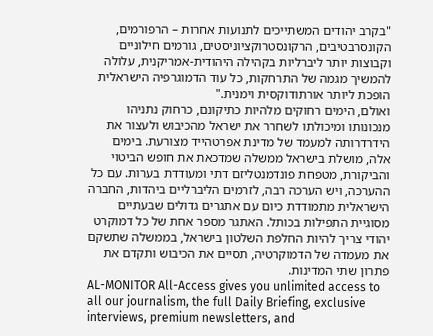"בקרב יהודים המשתייכים לתנועות אחרות – הרפורמים, הקונסרבטיבים, הרקונסטרוקציוניסטים, גורמים חילוניים וקבוצות יותר ליברליות בקהילה היהודית-אמריקנית, עלולה להמשיך מגמה של התרחקות, כל עוד הדמוגרפיה הישראלית הופכת ליותר אורתודוקסית וימנית."
ואולם, הימים רחוקים מלהיות כתיקונם, כרחוק נתניהו מנכונותו ומיכולתו לשחרר את ישראל מהכיבוש ולעצור את הידרדרותה למעמד של מדינת אפרטהייד מצורעת. בימים אלה, מושלת בישראל ממשלה שמדכאת את חופש הביטוי והביקורת, מטפחת פונדמנטליזם דתי ומעודדת בערות. עם כל ההערכה, ויש הערכה רבה, לזרמים הליברליים ביהדות, החברה הישראלית מתמודדת כיום עם אתגרים גדולים שבעתיים מסוגיית התפילות בכותל. האתגר מספר אחת של כל דמוקרט יהודי צריך להיות החלפת השלטון בישראל, בממשלה שתשקם את מעמדה של הדמוקרטיה, תסיים את הכיבוש ותקדם את פתרון שתי המדינות.
AL-MONITOR All-Access gives you unlimited access to all our journalism, the full Daily Briefing, exclusive interviews, premium newsletters, and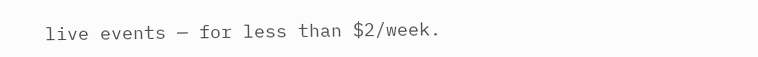live events — for less than $2/week.